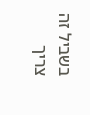בשביל זה צריך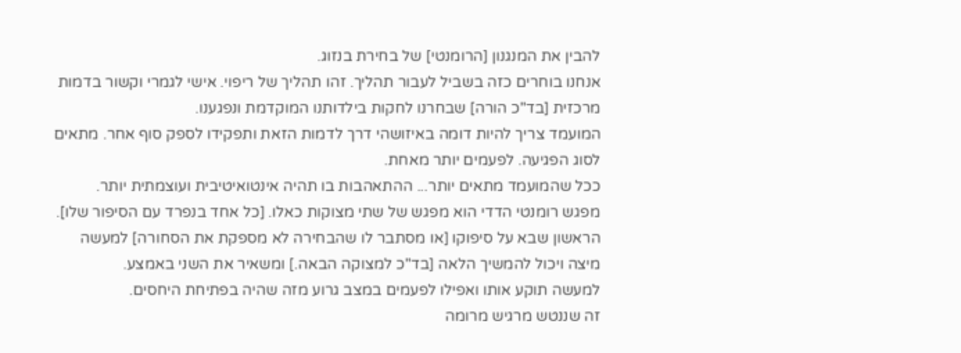להבין את המנגנון [הרומנטי] של בחירת בנזוג.
אנחנו בוחרים כזה בשביל לעבור תהליך. זהו תהליך של ריפוי. אישי לגמרי וקשור בדמות מרכזית [בד"כ הורה] שבחרנו לחקות בילדותנו המוקדמת ונפגענו.
המועמד צריך להיות דומה באיזושהי דרך לדמות הזאת ותפקידו לספק סוף אחר. מתאים לסוג הפגיעה. לפעמים יותר מאחת.
ככל שהמועמד מתאים יותר... ההתאהבות בו תהיה אינטואיטיבית ועוצמתית יותר.
מפגש רומנטי הדדי הוא מפגש של שתי מצוקות כאלו. [כל אחד בנפרד עם הסיפור שלו].
הראשון שבא על סיפוקו [או מסתבר לו שהבחירה לא מספקת את הסחורה] למעשה מיצה ויכול להמשיך הלאה [בד"כ למצוקה הבאה.] ומשאיר את השני באמצע.
למעשה תוקע אותו ואפילו לפעמים במצב גרוע מזה שהיה בפתיחת היחסים.
זה שננטש מרגיש מרומה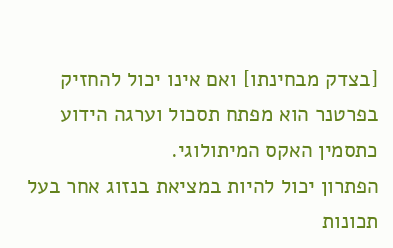[בצדק מבחינתו] ואם אינו יכול להחזיק בפרטנר הוא מפתח תסכול וערגה הידוע כתסמין האקס המיתולוגי.
הפתרון יכול להיות במציאת בנזוג אחר בעל תכונות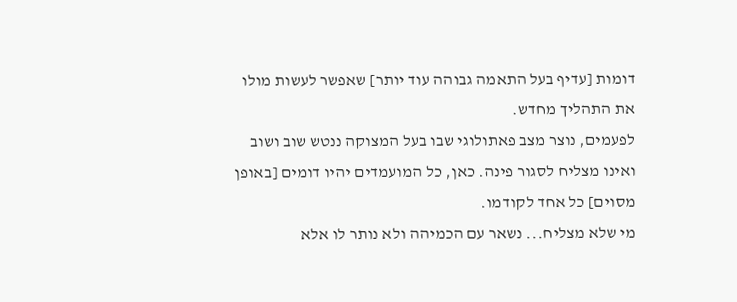דומות [עדיף בעל התאמה גבוהה עוד יותר] שאפשר לעשות מולו את התהליך מחדש.
לפעמים, נוצר מצב פאתולוגי שבו בעל המצוקה ננטש שוב ושוב ואינו מצליח לסגור פינה. כאן, כל המועמדים יהיו דומים [באופן מסוים] כל אחד לקודמו.
מי שלא מצליח... נשאר עם הכמיהה ולא נותר לו אלא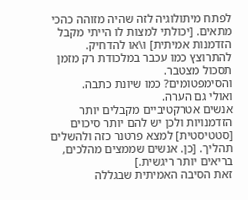לפתח מיתולוגיה לזה שהיה מזוהה כהכי מתאים. [יכולתי למצות לו הייתי מקבל הזדמנות אמיתית] ו\או להדחיק.
להתרוצץ כמו עכבר במלכודת רק מזמן תסכול מצטבר.
והסימפטומים? כמו שיונת כתבה.
ואולי גם הערה.
אנשים אטרקטיביים מקבלים יותר הזדמנויות ולכן יש להם יותר סיכוים [סטטיסטית] למצא פרטנר כזה ולהשלים תהליך. [כן. אנשים שממצים מהלכים, בריאים יותר ריגשית.]
זאת הסיבה האמיתית שבגללה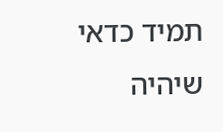תמיד כדאי שיהיה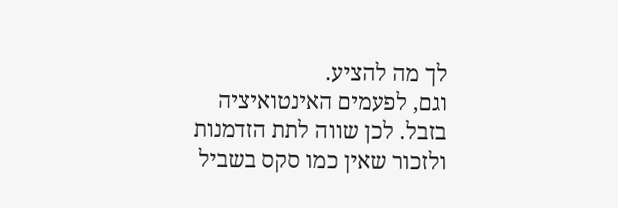לך מה להציע.
וגם, לפעמים האינטואיציה בזבל. לכן שווה לתת הזדמנות ולזכור שאין כמו סקס בשביל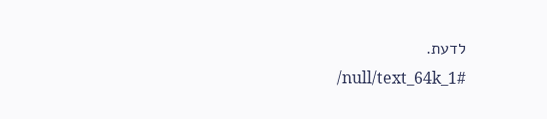לדעת.
/null/text_64k_1#